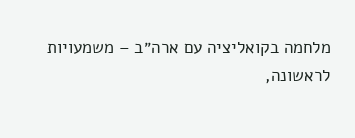מלחמה בקואליציה עם ארה״ב – משמעויות
לראשונה,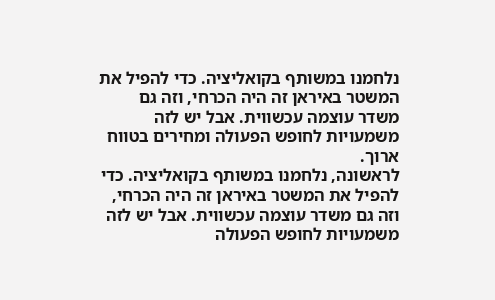נלחמנו במשותף בקואליציה. כדי להפיל את המשטר באיראן זה היה הכרחי, וזה גם משדר עוצמה עכשווית. אבל יש לזה משמעויות לחופש הפעולה ומחירים בטווח ארוך.
לראשונה, נלחמנו במשותף בקואליציה. כדי להפיל את המשטר באיראן זה היה הכרחי, וזה גם משדר עוצמה עכשווית. אבל יש לזה משמעויות לחופש הפעולה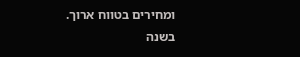ומחירים בטווח ארוך.
בשנה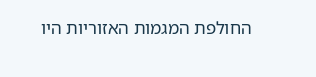החולפת המגמות האזוריות היו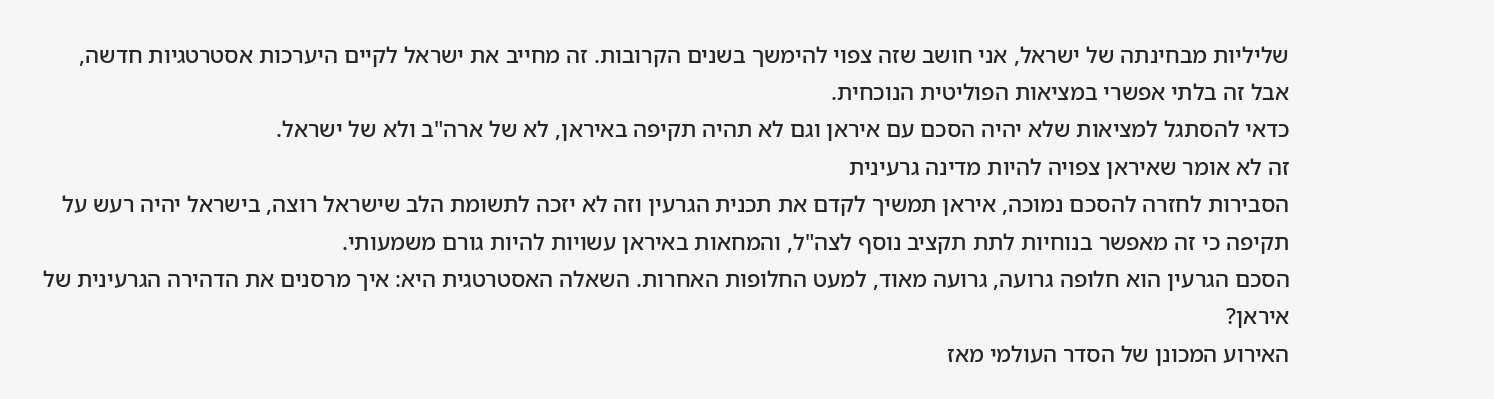שליליות מבחינתה של ישראל, אני חושב שזה צפוי להימשך בשנים הקרובות. זה מחייב את ישראל לקיים היערכות אסטרטגיות חדשה, אבל זה בלתי אפשרי במציאות הפוליטית הנוכחית.
כדאי להסתגל למציאות שלא יהיה הסכם עם איראן וגם לא תהיה תקיפה באיראן, לא של ארה"ב ולא של ישראל.
זה לא אומר שאיראן צפויה להיות מדינה גרעינית
הסבירות לחזרה להסכם נמוכה, איראן תמשיך לקדם את תכנית הגרעין וזה לא יזכה לתשומת הלב שישראל רוצה, בישראל יהיה רעש על תקיפה כי זה מאפשר בנוחיות לתת תקציב נוסף לצה"ל, והמחאות באיראן עשויות להיות גורם משמעותי.
הסכם הגרעין הוא חלופה גרועה, גרועה מאוד, למעט החלופות האחרות. השאלה האסטרטגית היא: איך מרסנים את הדהירה הגרעינית של איראן?
האירוע המכונן של הסדר העולמי מאז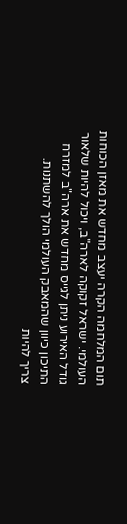תום המלחמה הקרה יעצב מחדש את מאזן הכוחות העולמי. ישראל זקוקה לארה"ב, ויכול להיות שלאור גודל האירוע ניתן לגייס מחדש את ארה"ב למזרח התיכון כיוון שהמאבק העולמי הולך להשתנות.
צריך להיות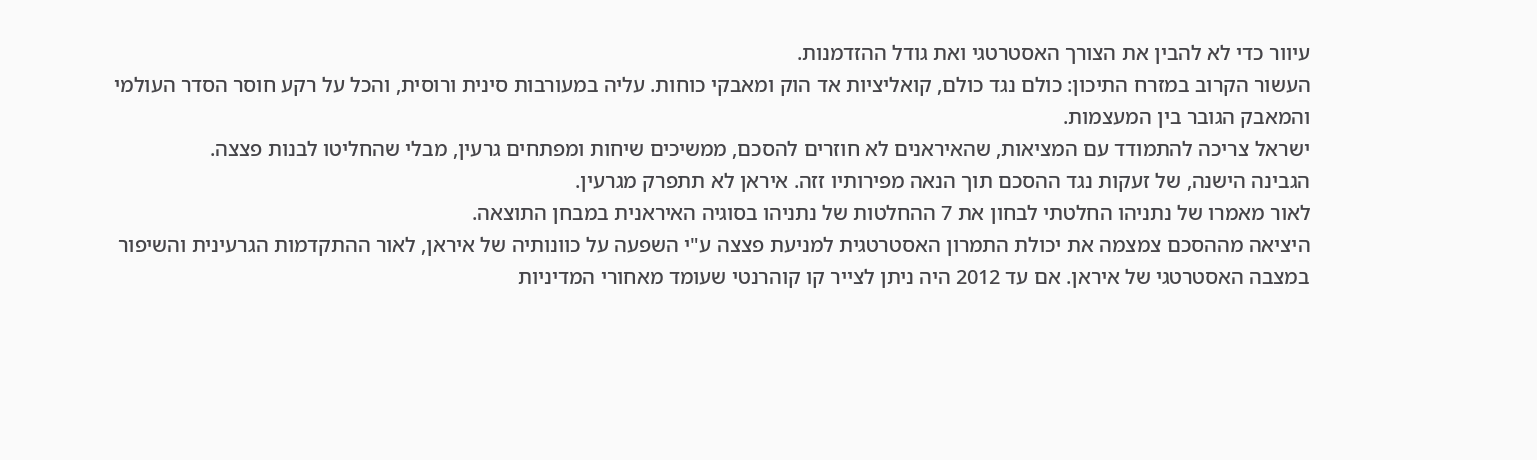עיוור כדי לא להבין את הצורך האסטרטגי ואת גודל ההזדמנות.
העשור הקרוב במזרח התיכון: כולם נגד כולם, קואליציות אד הוק ומאבקי כוחות. עליה במעורבות סינית ורוסית, והכל על רקע חוסר הסדר העולמי והמאבק הגובר בין המעצמות.
ישראל צריכה להתמודד עם המציאות, שהאיראנים לא חוזרים להסכם, ממשיכים שיחות ומפתחים גרעין, מבלי שהחליטו לבנות פצצה.
הגבינה הישנה, של זעקות נגד ההסכם תוך הנאה מפירותיו זזה. איראן לא תתפרק מגרעין.
לאור מאמרו של נתניהו החלטתי לבחון את 7 ההחלטות של נתניהו בסוגיה האיראנית במבחן התוצאה.
היציאה מההסכם צמצמה את יכולת התמרון האסטרטגית למניעת פצצה ע"י השפעה על כוונותיה של איראן, לאור ההתקדמות הגרעינית והשיפור במצבה האסטרטגי של איראן. אם עד 2012 היה ניתן לצייר קו קוהרנטי שעומד מאחורי המדיניות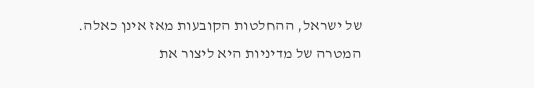של ישראל, ההחלטות הקובעות מאז אינן כאלה.
המטרה של מדיניות היא ליצור את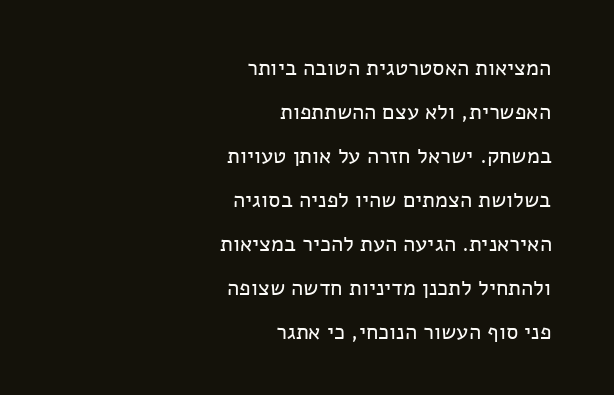המציאות האסטרטגית הטובה ביותר האפשרית, ולא עצם ההשתתפות במשחק. ישראל חזרה על אותן טעויות בשלושת הצמתים שהיו לפניה בסוגיה האיראנית. הגיעה העת להכיר במציאות ולהתחיל לתכנן מדיניות חדשה שצופה פני סוף העשור הנוכחי, כי אתגר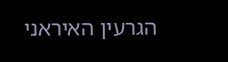הגרעין האיראני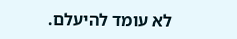לא עומד להיעלם.